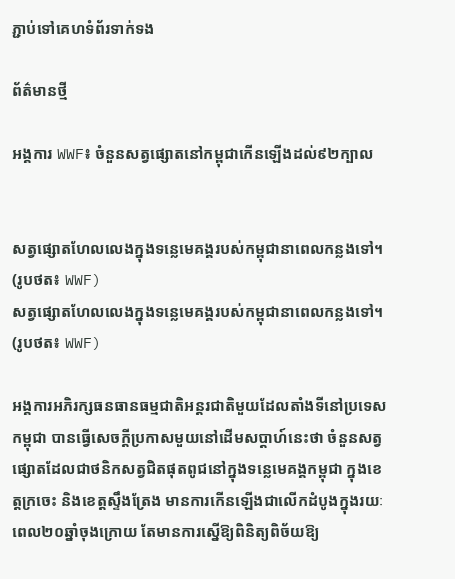ភ្ជាប់ទៅគេហទំព័រទាក់ទង

ព័ត៌មានថ្មី

អង្គការ WWF៖ ចំនួនសត្វផ្សោតនៅកម្ពុជាកើនឡើងដល់៩២ក្បាល


សត្វផ្សោតហែលលេងក្នុងទន្លេមេគង្គរបស់កម្ពុជានាពេលកន្លងទៅ។ (រូបថត៖ WWF)
សត្វផ្សោតហែលលេងក្នុងទន្លេមេគង្គរបស់កម្ពុជានាពេលកន្លងទៅ។ (រូបថត៖ WWF)

អង្គការអភិរក្សធនធានធម្មជាតិអន្តរជាតិមួយដែលតាំងទីនៅប្រទេសកម្ពុជា បានធ្វើសេចក្ដីប្រកាសមួយនៅដើមសប្ដាហ៍នេះថា ចំនួនសត្វផ្សោតដែលជាថនិកសត្វជិតផុតពូជនៅក្នុងទន្លេមេគង្គកម្ពុជា ក្នុងខេត្តក្រចេះ និងខេត្តស្ទឹងត្រែង មានការកើនឡើងជាលើកដំបូងក្នុងរយៈពេល២០ឆ្នាំចុងក្រោយ តែមានការស្នើឱ្យពិនិត្យពិច័យឱ្យ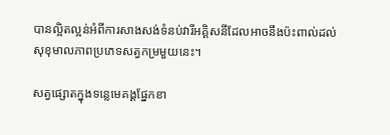បានល្អិតល្អន់អំពីការសាងសង់ទំនប់វារីអគ្គិសនីដែលអាចនឹងប៉ះពាល់ដល់សុខុមាលភាពប្រភេទសត្វកម្រមួយនេះ។

សត្វផ្សោតក្នុងទន្លេមេគង្គផ្នែកខា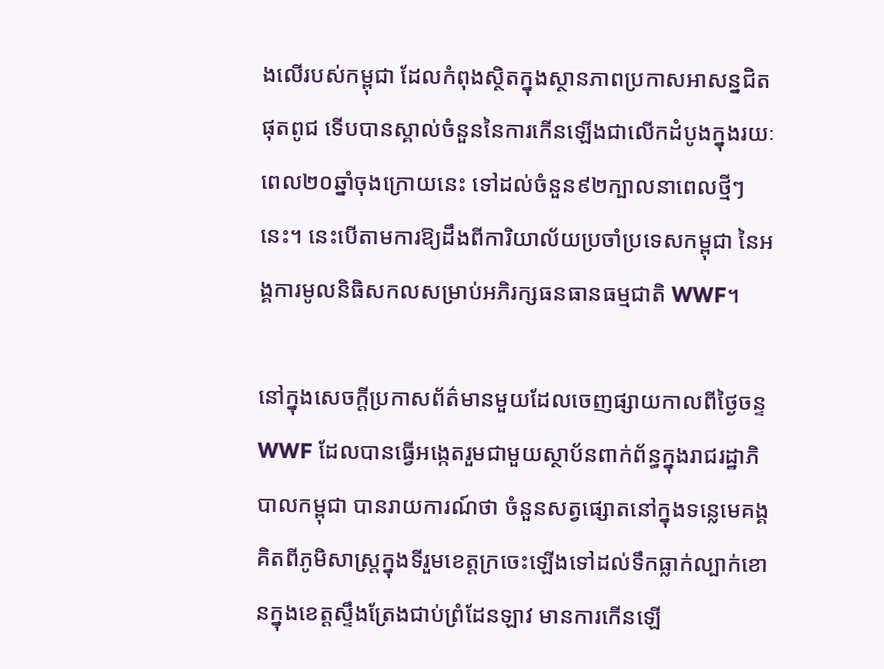ងលើរបស់កម្ពុជា ដែលកំពុងស្ថិតក្នុងស្ថានភាពប្រកាសអាសន្នជិតផុតពូជ ទើបបានស្គាល់ចំនួននៃការកើនឡើងជាលើកដំបូងក្នុងរយៈពេល២០ឆ្នាំចុងក្រោយនេះ ទៅដល់ចំនួន៩២ក្បាលនាពេលថ្មីៗនេះ។ នេះបើតាមការឱ្យដឹងពីការិយាល័យប្រចាំប្រទេសកម្ពុជា នៃអង្គការមូលនិធិសកលសម្រាប់អភិរក្សធនធានធម្មជាតិ WWF។

នៅក្នុងសេចក្ដីប្រកាសព័ត៌មានមួយដែលចេញផ្សាយកាលពីថ្ងៃចន្ទ WWF ដែលបានធ្វើអង្កេតរួមជាមួយស្ថាប័នពាក់ព័ន្ធក្នុងរាជរដ្ឋាភិបាលកម្ពុជា បានរាយការណ៍ថា ចំនួនសត្វផ្សោតនៅក្នុងទន្លេមេគង្គ គិតពីភូមិសាស្ត្រក្នុងទីរួមខេត្តក្រចេះឡើងទៅដល់ទឹកធ្លាក់ល្បាក់ខោនក្នុងខេត្តស្ទឹងត្រែងជាប់ព្រំដែនឡាវ មានការកើនឡើ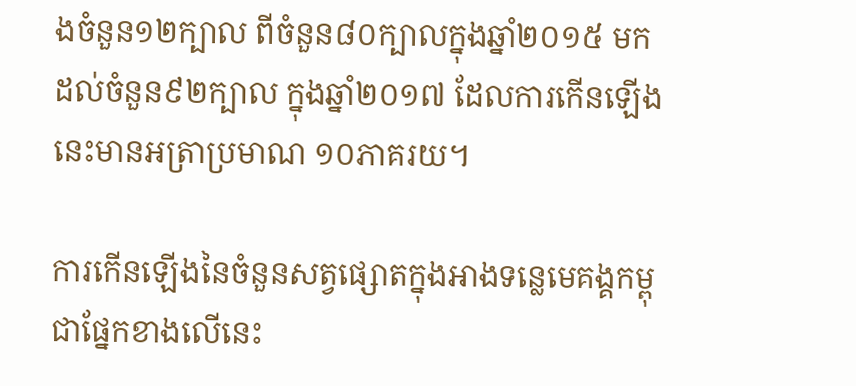ងចំនួន១២ក្បាល ពីចំនួន៨០ក្បាលក្នុងឆ្នាំ២០១៥ មកដល់ចំនួន៩២ក្បាល ក្នុងឆ្នាំ២០១៧ ដែលការកើនឡើងនេះមានអត្រាប្រមាណ ១០ភាគរយ។

ការកើនឡើងនៃចំនួនសត្វផ្សោតក្នុងអាងទន្លេមេគង្គកម្ពុជាផ្នែកខាងលើនេះ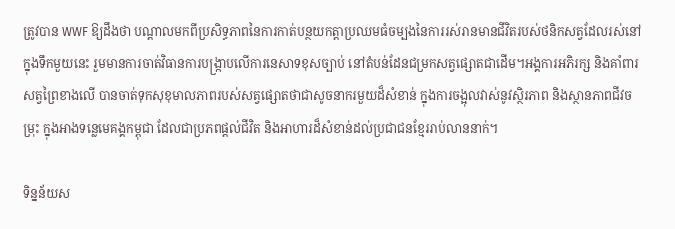ត្រូវបាន WWF ឱ្យដឹងថា បណ្ដាលមកពីប្រសិទ្ធភាពនៃការកាត់បន្ថយកត្តាប្រឈមធំចម្បងនៃការរស់រានមានជីវិតរបស់ថនិកសត្វដែលរស់នៅក្នុងទឹកមួយនេះ រួមមានការចាត់វិធានការបង្ក្រាបលើការនេសាទខុសច្បាប់ នៅតំបន់ដែនជម្រកសត្វផ្សោតជាដើម។អង្គការអភិរក្ស និងគាំពារសត្វព្រៃខាងលើ បានចាត់ទុកសុខុមាលភាពរបស់សត្វផ្សោតថាជាសូចនាករមួយដ៏សំខាន់ ក្នុងការចង្អុលវាស់នូវស្ថិរភាព និងស្ថានភាពជីវចម្រុះ ក្នុងអាងទន្លេមេគង្គកម្ពុជា ដែលជាប្រភពផ្ដល់ជីវិត និងអាហារដ៏សំខាន់ដល់ប្រជាជនខ្មែររាប់លាននាក់។

ទិន្នន័យស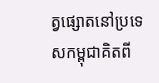ត្វផ្សោតនៅប្រទេសកម្ពុជាគិតពី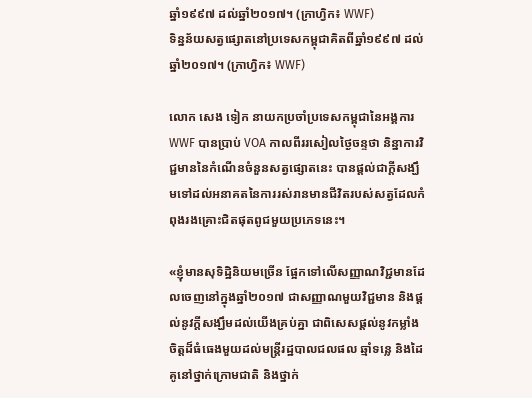ឆ្នាំ១៩៩៧ ដល់ឆ្នាំ២០១៧។ (ក្រាហ្វិក៖ WWF)
ទិន្នន័យសត្វផ្សោតនៅប្រទេសកម្ពុជាគិតពីឆ្នាំ១៩៩៧ ដល់ឆ្នាំ២០១៧។ (ក្រាហ្វិក៖ WWF)

លោក សេង ទៀក នាយកប្រចាំប្រទេសកម្ពុជានៃអង្គការ WWF បានប្រាប់ VOA កាលពីររសៀលថ្ងៃចន្ទថា និន្នាការវិជ្ជមាននៃកំណើនចំនួនសត្វផ្សោតនេះ បានផ្ដល់ជាក្ដីសង្ឃឹមទៅដល់អនាគតនៃការរស់រានមានជីវិតរបស់សត្វដែលកំពុងរងគ្រោះជិតផុតពូជមួយប្រភេទនេះ។

«ខ្ញុំមានសុទិដ្ឋិនិយមច្រើន ផ្អែកទៅលើសញ្ញាណវិជ្ជមានដែលចេញនៅក្នុងឆ្នាំ២០១៧ ជាសញ្ញាណមួយវិជ្ជមាន និងផ្ដល់នូវក្ដីសង្ឃឹមដល់យើងគ្រប់គ្នា ជាពិសេសផ្ដល់នូវកម្លាំងចិត្តដ៏ធំធេងមួយដល់មន្ត្រីរដ្ឋបាលជលផល ឆ្មាំទន្លេ និងដៃគូនៅថ្នាក់ក្រោមជាតិ និងថ្នាក់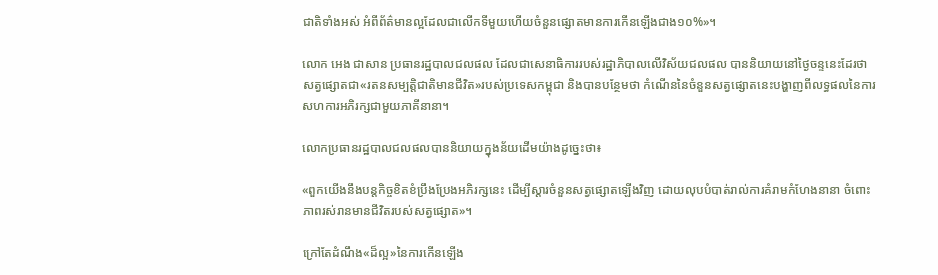ជាតិទាំងអស់ អំពីព័ត៌មានល្អដែលជាលើកទីមួយហើយចំនួនផ្សោតមានការកើនឡើងជាង១០%»។

លោក អេង ជាសាន ប្រធានរដ្ឋបាលជលផល ដែលជាសេនាធិការរបស់រដ្ឋាភិបាលលើវិស័យជលផល បាននិយាយនៅថ្ងៃចន្ទនេះដែរថា សត្វផ្សោតជា«រតនសម្បត្តិជាតិមានជីវិត»របស់ប្រទេសកម្ពុជា និងបានបន្ថែមថា កំណើននៃចំនួនសត្វផ្សោតនេះបង្ហាញពីលទ្ធផលនៃការសហការអភិរក្សជាមួយភាគីនានា។

លោកប្រធានរដ្ឋបាលជលផលបាននិយាយក្នុងន័យដើមយ៉ាងដូច្នេះថា៖

«ពួកយើងនឹងបន្តកិច្ចខិតខំប្រឹងប្រែងអភិរក្សនេះ ដើម្បីស្ដារចំនួនសត្វផ្សោតឡើងវិញ ដោយលុបបំបាត់រាល់ការគំរាមកំហែងនានា ចំពោះភាពរស់រានមានជីវិតរបស់សត្វផ្សោត»។

ក្រៅតែដំណឹង«ដ៏ល្អ»នៃការកើនឡើង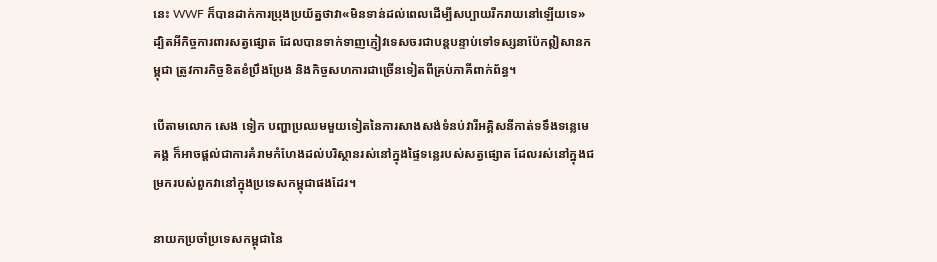នេះ WWF ក៏បានដាក់ការប្រុងប្រយ័ត្នថាវា«មិនទាន់ដល់ពេលដើម្បីសប្បាយរីករាយនៅឡើយទេ» ដ្បិតអីកិច្ចការពារសត្វផ្សោត ដែលបានទាក់ទាញភ្ញៀវទេសចរជាបន្តបន្ទាប់ទៅទស្សនាប៉ែកឦសានកម្ពុជា ត្រូវការកិច្ចខិតខំប្រឹងប្រែង និងកិច្ចសហការជាច្រើនទៀតពីគ្រប់ភាគីពាក់ព័ន្ធ។

បើតាមលោក សេង ទៀក បញ្ហាប្រឈមមួយទៀតនៃការសាងសង់ទំនប់វារីអគ្គិសនីកាត់ទទឹងទន្លេមេគង្គ ក៏អាចផ្ដល់ជាការគំរាមកំហែងដល់បរិស្ថានរស់នៅក្នុងផ្ទៃទន្លេរបស់សត្វផ្សោត ដែលរស់នៅក្នុងជម្រករបស់ពួកវានៅក្នុងប្រទេសកម្ពុជាផងដែរ។

នាយកប្រចាំប្រទេសកម្ពុជានៃ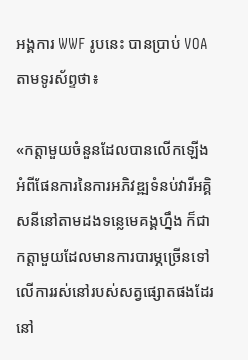អង្គការ WWF រូបនេះ បានប្រាប់ VOA តាមទូរស័ព្ទថា៖

«កត្តាមួយចំនួនដែលបានលើកឡើងអំពីផែនការនៃការអភិវឌ្ឍទំនប់វារីអគ្គិសនីនៅតាមដងទន្លេមេគង្គហ្នឹង ក៏ជាកត្តាមួយដែលមានការបារម្ភច្រើនទៅលើការរស់នៅរបស់សត្វផ្សោតផងដែរនៅ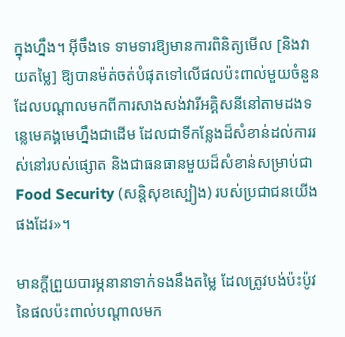ក្នុងហ្នឹង។ អ៊ីចឹងទេ ទាមទារឱ្យមានការពិនិត្យមើល [និងវាយតម្លៃ] ឱ្យបានម៉ត់ចត់បំផុតទៅលើផលប៉ះពាល់មួយចំនួន ដែលបណ្ដាលមកពីការសាងសង់វារីអគ្គិសនីនៅតាមដងទន្លេមេគង្គមេហ្នឹងជាដើម ដែលជាទីកន្លែងដ៏សំខាន់ដល់ការរស់នៅរបស់ផ្សោត និងជាធនធានមួយដ៏សំខាន់សម្រាប់ជា Food Security (សន្តិសុខស្បៀង) របស់ប្រជាជនយើងផងដែរ»។

មានក្ដីព្រួយបារម្ភនានាទាក់ទងនឹងតម្លៃ ដែលត្រូវបង់ប៉ះប៉ូវនៃផលប៉ះពាល់បណ្ដាលមក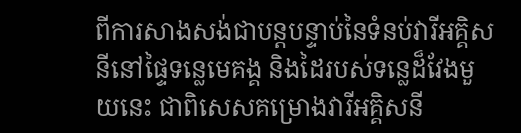ពីការសាងសង់ជាបន្តបន្ទាប់នៃទំនប់វារីអគ្គិសនីនៅផ្ទៃទន្លេមេគង្គ និងដៃរបស់ទន្លេដ៏វែងមួយនេះ ជាពិសេសគម្រោងវារីអគ្គិសនី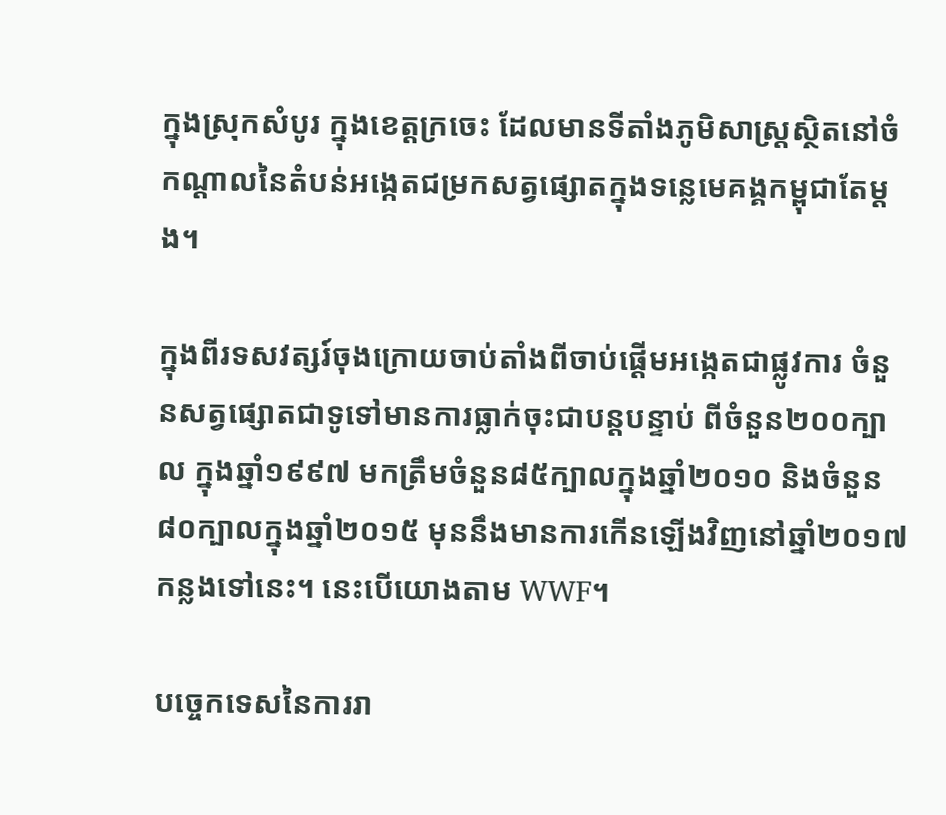ក្នុងស្រុកសំបូរ ក្នុងខេត្តក្រចេះ ដែលមានទីតាំងភូមិសាស្ត្រស្ថិតនៅចំកណ្ដាលនៃតំបន់អង្កេតជម្រកសត្វផ្សោតក្នុងទន្លេមេគង្គកម្ពុជាតែម្ដង។

ក្នុងពីរទសវត្សរ៍ចុងក្រោយចាប់តាំងពីចាប់ផ្ដើមអង្កេតជាផ្លូវការ ចំនួនសត្វផ្សោតជាទូទៅមានការធ្លាក់ចុះជាបន្តបន្ទាប់ ពីចំនួន២០០ក្បាល ក្នុងឆ្នាំ១៩៩៧ មកត្រឹមចំនួន៨៥ក្បាលក្នុងឆ្នាំ២០១០ និងចំនួន៨០ក្បាលក្នុងឆ្នាំ២០១៥ មុននឹងមានការកើនឡើងវិញនៅឆ្នាំ២០១៧កន្លងទៅនេះ។ នេះបើយោងតាម WWF។

បច្ចេកទេសនៃការរា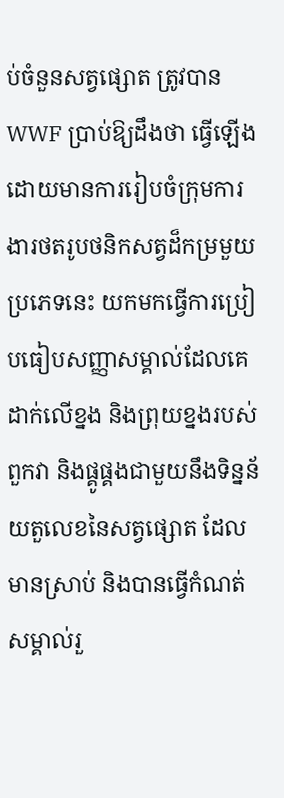ប់ចំនួនសត្វផ្សោត ត្រូវបាន WWF ប្រាប់ឱ្យដឹងថា ធ្វើឡើងដោយមានការរៀបចំក្រុមការងារថតរូបថនិកសត្វដ៏កម្រមួយប្រភេទនេះ យកមកធ្វើការប្រៀបធៀបសញ្ញាសម្គាល់ដែលគេដាក់លើខ្នង និងព្រុយខ្នងរបស់ពួកវា និងផ្គូផ្គងជាមួយនឹងទិន្នន័យតួលេខនៃសត្វផ្សោត ដែលមានស្រាប់ និងបានធ្វើកំណត់សម្គាល់រួ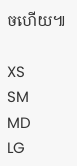ចហើយ៕

XS
SM
MD
LG